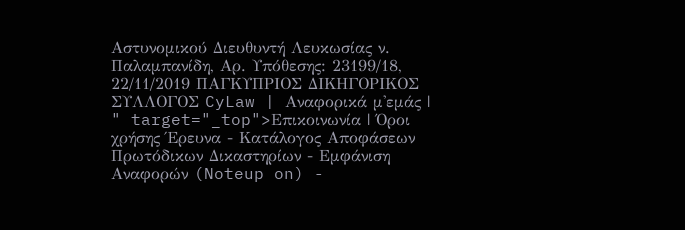Αστυνομικού Διευθυντή Λευκωσίας ν. Παλαμπανίδη, Αρ. Υπόθεσης: 23199/18, 22/11/2019 ΠΑΓΚΥΠΡΙΟΣ ΔΙΚΗΓΟΡΙΚΟΣ ΣΥΛΛΟΓΟΣ CyLaw | Αναφορικά μ'εμάς | " target="_top">Επικοινωνία | Όροι χρήσης Έρευνα - Κατάλογος Αποφάσεων Πρωτόδικων Δικαστηρίων - Εμφάνιση Αναφορών (Noteup on) -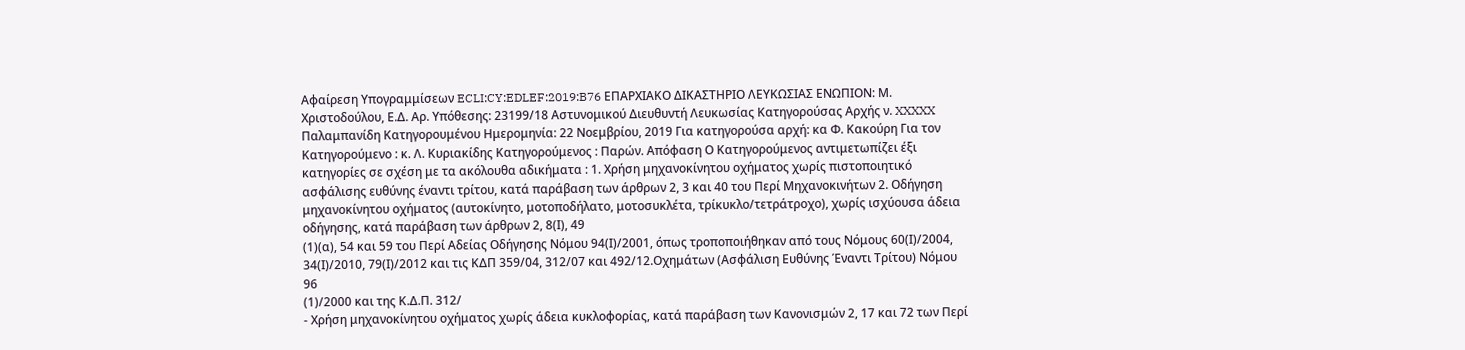Αφαίρεση Υπογραμμίσεων ECLI:CY:EDLEF:2019:B76 ΕΠΑΡΧΙΑΚΟ ΔΙΚΑΣΤΗΡΙΟ ΛΕΥΚΩΣΙΑΣ ΕΝΩΠΙΟΝ: Μ. Χριστοδούλου, Ε.Δ. Αρ. Υπόθεσης: 23199/18 Αστυνομικού Διευθυντή Λευκωσίας Κατηγορούσας Αρχής ν. XXXXX Παλαμπανίδη Κατηγορουμένου Ημερομηνία: 22 Νοεμβρίου, 2019 Για κατηγορούσα αρχή: κα Φ. Κακούρη Για τον Κατηγορούμενο : κ. Λ. Κυριακίδης Κατηγορούμενος : Παρών. Απόφαση Ο Κατηγορούμενος αντιμετωπίζει έξι κατηγορίες σε σχέση με τα ακόλουθα αδικήματα : 1. Χρήση μηχανοκίνητου οχήματος χωρίς πιστοποιητικό ασφάλισης ευθύνης έναντι τρίτου, κατά παράβαση των άρθρων 2, 3 και 40 του Περί Μηχανοκινήτων 2. Οδήγηση μηχανοκίνητου οχήματος (αυτοκίνητο, μοτοποδήλατο, μοτοσυκλέτα, τρίκυκλο/τετράτροχο), χωρίς ισχύουσα άδεια οδήγησης, κατά παράβαση των άρθρων 2, 8(Ι), 49
(1)(α), 54 και 59 του Περί Αδείας Οδήγησης Νόμου 94(Ι)/2001, όπως τροποποιήθηκαν από τους Νόμους 60(Ι)/2004, 34(Ι)/2010, 79(Ι)/2012 και τις ΚΔΠ 359/04, 312/07 και 492/12.Οχημάτων (Ασφάλιση Ευθύνης Έναντι Τρίτου) Νόμου 96
(1)/2000 και της Κ.Δ.Π. 312/
- Χρήση μηχανοκίνητου οχήματος χωρίς άδεια κυκλοφορίας, κατά παράβαση των Κανονισμών 2, 17 και 72 των Περί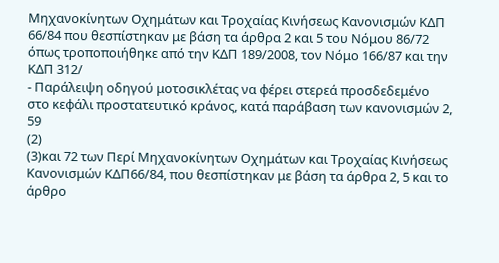Μηχανοκίνητων Οχημάτων και Τροχαίας Κινήσεως Κανονισμών ΚΔΠ 66/84 που θεσπίστηκαν με βάση τα άρθρα 2 και 5 του Νόμου 86/72 όπως τροποποιήθηκε από την ΚΔΠ 189/2008, τον Νόμο 166/87 και την ΚΔΠ 312/
- Παράλειψη οδηγού μοτοσικλέτας να φέρει στερεά προσδεδεμένο στο κεφάλι προστατευτικό κράνος, κατά παράβαση των κανονισμών 2, 59
(2)
(3)και 72 των Περί Μηχανοκίνητων Οχημάτων και Τροχαίας Κινήσεως Κανονισμών ΚΔΠ66/84, που θεσπίστηκαν με βάση τα άρθρα 2, 5 και το άρθρο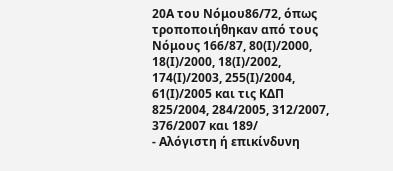20Α του Νόμου86/72, όπως τροποποιήθηκαν από τους Νόμους 166/87, 80(Ι)/2000, 18(Ι)/2000, 18(Ι)/2002, 174(Ι)/2003, 255(Ι)/2004, 61(Ι)/2005 και τις ΚΔΠ 825/2004, 284/2005, 312/2007, 376/2007 και 189/
- Αλόγιστη ή επικίνδυνη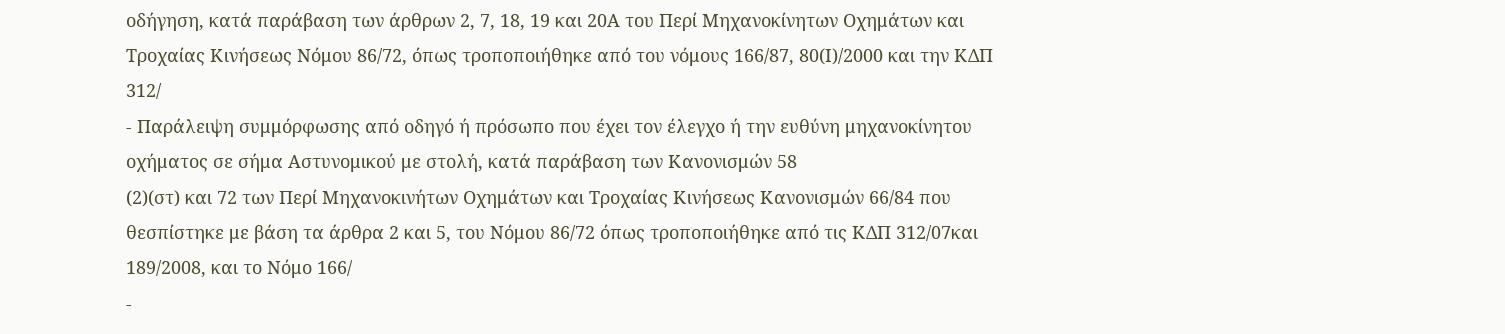οδήγηση, κατά παράβαση των άρθρων 2, 7, 18, 19 και 20Α του Περί Μηχανοκίνητων Οχημάτων και Τροχαίας Κινήσεως Νόμου 86/72, όπως τροποποιήθηκε από του νόμους 166/87, 80(Ι)/2000 και την ΚΔΠ 312/
- Παράλειψη συμμόρφωσης από οδηγό ή πρόσωπο που έχει τον έλεγχο ή την ευθύνη μηχανοκίνητου οχήματος σε σήμα Αστυνομικού με στολή, κατά παράβαση των Κανονισμών 58
(2)(στ) και 72 των Περί Μηχανοκινήτων Οχημάτων και Τροχαίας Κινήσεως Κανονισμών 66/84 που θεσπίστηκε με βάση τα άρθρα 2 και 5, του Νόμου 86/72 όπως τροποποιήθηκε από τις ΚΔΠ 312/07και 189/2008, και το Νόμο 166/
-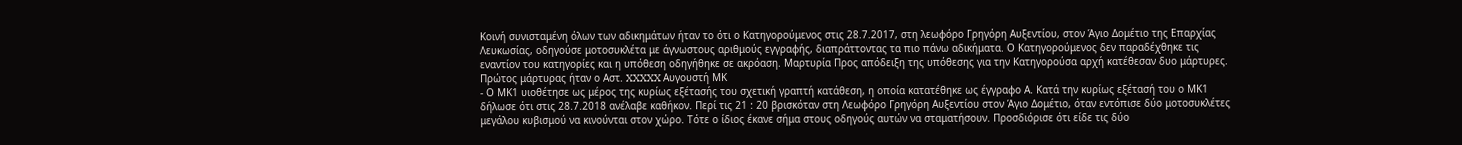Κοινή συνισταμένη όλων των αδικημάτων ήταν το ότι ο Κατηγορούμενος στις 28.7.2017, στη λεωφόρο Γρηγόρη Αυξεντίου, στον Άγιο Δομέτιο της Επαρχίας Λευκωσίας, οδηγούσε μοτοσυκλέτα με άγνωστους αριθμούς εγγραφής, διαπράττοντας τα πιο πάνω αδικήματα. Ο Κατηγορούμενος δεν παραδέχθηκε τις εναντίον του κατηγορίες και η υπόθεση οδηγήθηκε σε ακρόαση. Μαρτυρία Προς απόδειξη της υπόθεσης για την Κατηγορούσα αρχή κατέθεσαν δυο μάρτυρες. Πρώτος μάρτυρας ήταν ο Αστ. XXXXX Αυγουστή ΜΚ
- Ο ΜΚ1 υιοθέτησε ως μέρος της κυρίως εξέτασής του σχετική γραπτή κατάθεση, η οποία κατατέθηκε ως έγγραφο Α. Κατά την κυρίως εξέτασή του ο ΜΚ1 δήλωσε ότι στις 28.7.2018 ανέλαβε καθήκον. Περί τις 21 : 20 βρισκόταν στη Λεωφόρο Γρηγόρη Αυξεντίου στον Άγιο Δομέτιο, όταν εντόπισε δύο μοτοσυκλέτες μεγάλου κυβισμού να κινούνται στον χώρο. Τότε ο ίδιος έκανε σήμα στους οδηγούς αυτών να σταματήσουν. Προσδιόρισε ότι είδε τις δύο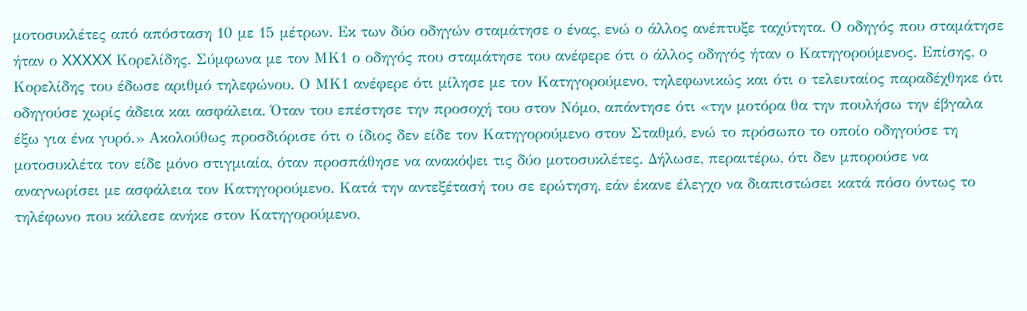μοτοσυκλέτες από απόσταση 10 με 15 μέτρων. Εκ των δύο οδηγών σταμάτησε ο ένας, ενώ ο άλλος ανέπτυξε ταχύτητα. Ο οδηγός που σταμάτησε ήταν ο XXXXX Κορελίδης. Σύμφωνα με τον ΜΚ1 ο οδηγός που σταμάτησε του ανέφερε ότι ο άλλος οδηγός ήταν ο Κατηγορούμενος. Επίσης, ο Κορελίδης του έδωσε αριθμό τηλεφώνου. Ο ΜΚ1 ανέφερε ότι μίλησε με τον Κατηγορούμενο, τηλεφωνικώς και ότι ο τελευταίος παραδέχθηκε ότι οδηγούσε χωρίς άδεια και ασφάλεια. Όταν του επέστησε την προσοχή του στον Νόμο, απάντησε ότι «την μοτόρα θα την πουλήσω την έβγαλα έξω για ένα γυρό.» Ακολούθως προσδιόρισε ότι ο ίδιος δεν είδε τον Κατηγορούμενο στον Σταθμό, ενώ το πρόσωπο το οποίο οδηγούσε τη μοτοσυκλέτα τον είδε μόνο στιγμιαία, όταν προσπάθησε να ανακόψει τις δύο μοτοσυκλέτες. Δήλωσε, περαιτέρω, ότι δεν μπορούσε να αναγνωρίσει με ασφάλεια τον Κατηγορούμενο. Κατά την αντεξέτασή του σε ερώτηση, εάν έκανε έλεγχο να διαπιστώσει κατά πόσο όντως το τηλέφωνο που κάλεσε ανήκε στον Κατηγορούμενο,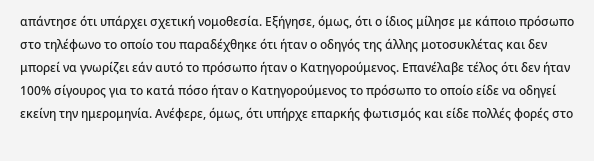απάντησε ότι υπάρχει σχετική νομοθεσία. Εξήγησε, όμως, ότι ο ίδιος μίλησε με κάποιο πρόσωπο στο τηλέφωνο το οποίο του παραδέχθηκε ότι ήταν ο οδηγός της άλλης μοτοσυκλέτας και δεν μπορεί να γνωρίζει εάν αυτό το πρόσωπο ήταν ο Κατηγορούμενος. Επανέλαβε τέλος ότι δεν ήταν 100% σίγουρος για το κατά πόσο ήταν ο Κατηγορούμενος το πρόσωπο το οποίο είδε να οδηγεί εκείνη την ημερομηνία. Ανέφερε, όμως, ότι υπήρχε επαρκής φωτισμός και είδε πολλές φορές στο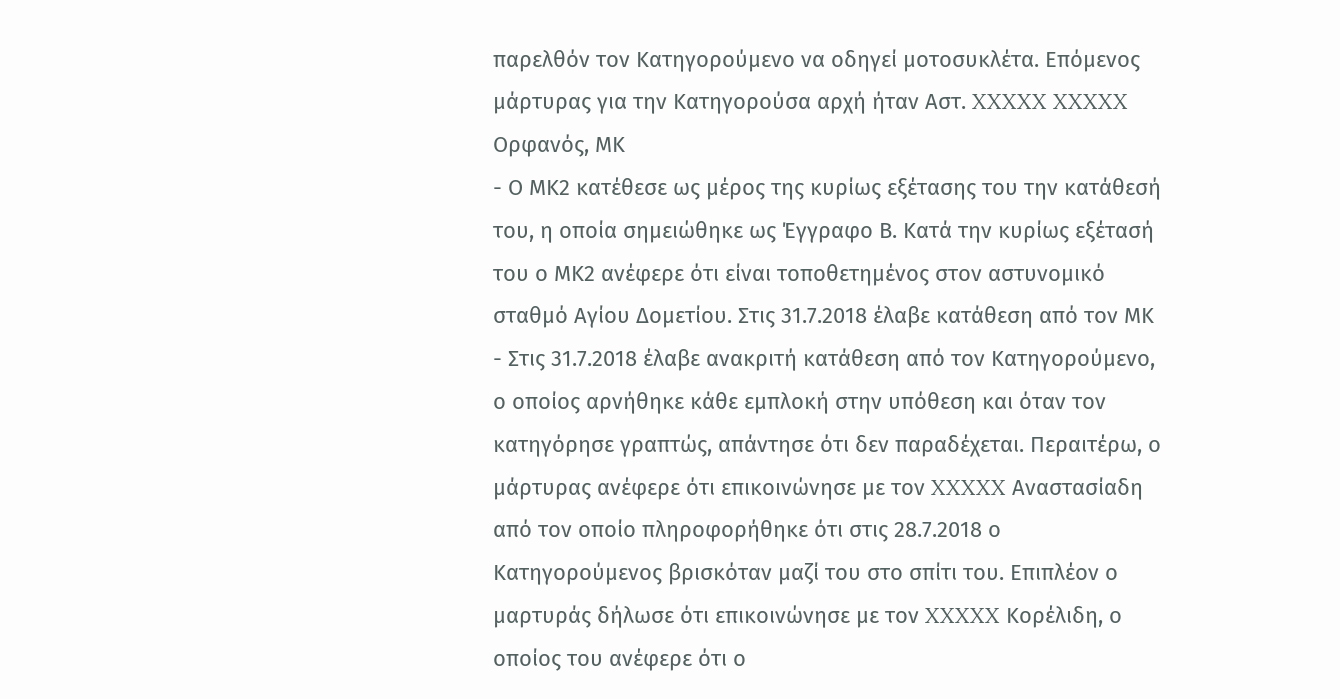παρελθόν τον Κατηγορούμενο να οδηγεί μοτοσυκλέτα. Επόμενος μάρτυρας για την Κατηγορούσα αρχή ήταν Αστ. XXXXX XXXXX Ορφανός, ΜΚ
- Ο ΜΚ2 κατέθεσε ως μέρος της κυρίως εξέτασης του την κατάθεσή του, η οποία σημειώθηκε ως Έγγραφο Β. Κατά την κυρίως εξέτασή του ο ΜΚ2 ανέφερε ότι είναι τοποθετημένος στον αστυνομικό σταθμό Αγίου Δομετίου. Στις 31.7.2018 έλαβε κατάθεση από τον ΜΚ
- Στις 31.7.2018 έλαβε ανακριτή κατάθεση από τον Κατηγορούμενο, ο οποίος αρνήθηκε κάθε εμπλοκή στην υπόθεση και όταν τον κατηγόρησε γραπτώς, απάντησε ότι δεν παραδέχεται. Περαιτέρω, ο μάρτυρας ανέφερε ότι επικοινώνησε με τον XXXXX Αναστασίαδη από τον οποίο πληροφορήθηκε ότι στις 28.7.2018 ο Κατηγορούμενος βρισκόταν μαζί του στο σπίτι του. Επιπλέον ο μαρτυράς δήλωσε ότι επικοινώνησε με τον XXXXX Κορέλιδη, ο οποίος του ανέφερε ότι ο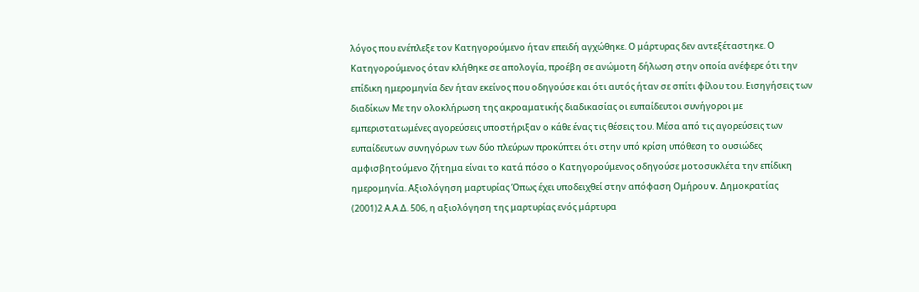λόγος που ενέπλεξε τον Κατηγορούμενο ήταν επειδή αγχώθηκε. Ο μάρτυρας δεν αντεξέταστηκε. Ο Κατηγορούμενος όταν κλήθηκε σε απολογία, προέβη σε ανώμοτη δήλωση στην οποία ανέφερε ότι την επίδικη ημερομηνία δεν ήταν εκείνος που οδηγούσε και ότι αυτός ήταν σε σπίτι φίλου του. Εισηγήσεις των διαδίκων Με την ολοκλήρωση της ακροαματικής διαδικασίας οι ευπαίδευτοι συνήγοροι με εμπεριστατωμένες αγορεύσεις υποστήριξαν ο κάθε ένας τις θέσεις του. Μέσα από τις αγορεύσεις των ευπαίδευτων συνηγόρων των δύο πλεύρων προκύπτει ότι στην υπό κρίση υπόθεση το ουσιώδες αμφισβητούμενο ζήτημα είναι το κατά πόσο ο Κατηγορούμενος οδηγούσε μοτοσυκλέτα την επίδικη ημερομηνία. Αξιολόγηση μαρτυρίας Όπως έχει υποδειχθεί στην απόφαση Ομήρου v. Δημοκρατίας
(2001)2 Α.Α.Δ. 506, η αξιολόγηση της μαρτυρίας ενός μάρτυρα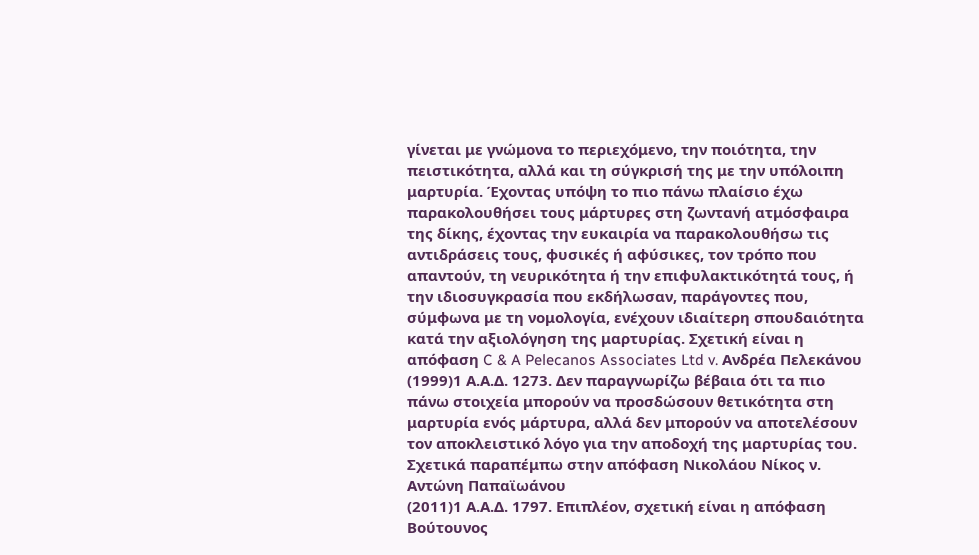γίνεται με γνώμονα το περιεχόμενο, την ποιότητα, την πειστικότητα, αλλά και τη σύγκρισή της με την υπόλοιπη μαρτυρία. Έχοντας υπόψη το πιο πάνω πλαίσιο έχω παρακολουθήσει τους μάρτυρες στη ζωντανή ατμόσφαιρα της δίκης, έχοντας την ευκαιρία να παρακολουθήσω τις αντιδράσεις τους, φυσικές ή αφύσικες, τον τρόπο που απαντούν, τη νευρικότητα ή την επιφυλακτικότητά τους, ή την ιδιοσυγκρασία που εκδήλωσαν, παράγοντες που, σύμφωνα με τη νομολογία, ενέχουν ιδιαίτερη σπουδαιότητα κατά την αξιολόγηση της μαρτυρίας. Σχετική είναι η απόφαση C & A Pelecanos Associates Ltd v. Ανδρέα Πελεκάνου
(1999)1 Α.Α.Δ. 1273. Δεν παραγνωρίζω βέβαια ότι τα πιο πάνω στοιχεία μπορούν να προσδώσουν θετικότητα στη μαρτυρία ενός μάρτυρα, αλλά δεν μπορούν να αποτελέσουν τον αποκλειστικό λόγο για την αποδοχή της μαρτυρίας του. Σχετικά παραπέμπω στην απόφαση Νικολάου Νίκος ν. Aντώνη Παπαϊωάνου
(2011)1 Α.Α.Δ. 1797. Επιπλέον, σχετική είναι η απόφαση Βούτουνος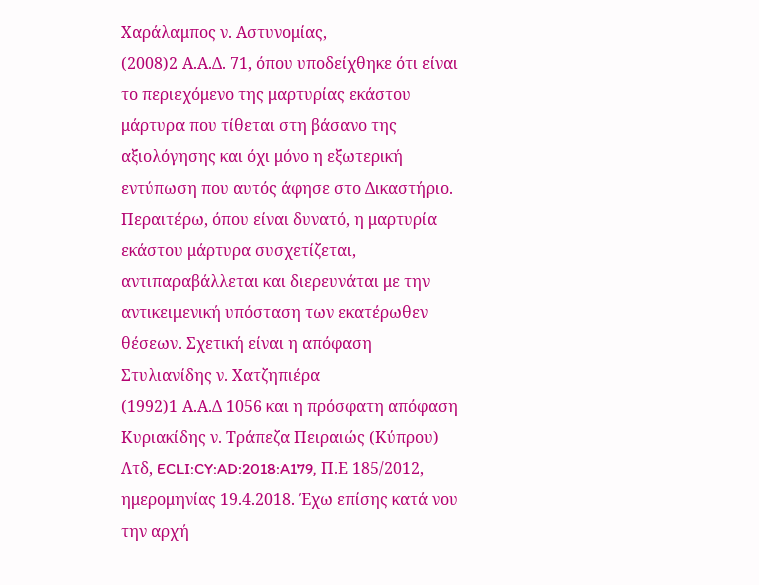Χαράλαμπος ν. Αστυνομίας,
(2008)2 Α.Α.Δ. 71, όπου υποδείχθηκε ότι είναι το περιεχόμενο της μαρτυρίας εκάστου μάρτυρα που τίθεται στη βάσανο της αξιολόγησης και όχι μόνο η εξωτερική εντύπωση που αυτός άφησε στο Δικαστήριο. Περαιτέρω, όπου είναι δυνατό, η μαρτυρία εκάστου μάρτυρα συσχετίζεται, αντιπαραβάλλεται και διερευνάται με την αντικειμενική υπόσταση των εκατέρωθεν θέσεων. Σχετική είναι η απόφαση Στυλιανίδης ν. Χατζηπιέρα
(1992)1 Α.Α.Δ 1056 και η πρόσφατη απόφαση Κυριακίδης ν. Τράπεζα Πειραιώς (Κύπρου) Λτδ, ECLI:CY:AD:2018:A179, Π.Ε 185/2012, ημερομηνίας 19.4.2018. Έχω επίσης κατά νου την αρχή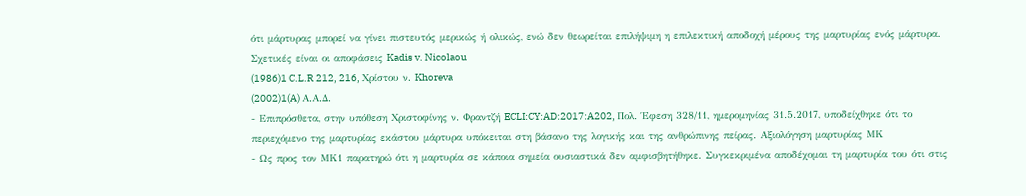ότι μάρτυρας μπορεί να γίνει πιστευτός μερικώς ή ολικώς, ενώ δεν θεωρείται επιλήψιμη η επιλεκτική αποδοχή μέρους της μαρτυρίας ενός μάρτυρα. Σχετικές είναι οι αποφάσεις Kadis v. Nicolaou
(1986)1 C.L.R 212, 216, Χρίστου ν. Khoreva
(2002)1(A) Α.Α.Δ.
- Επιπρόσθετα, στην υπόθεση Χριστοφίνης ν. Φραντζή ECLI:CY:AD:2017:A202, Πολ. Έφεση 328/11, ημερομηνίας 31.5.2017, υποδείχθηκε ότι το περιεχόμενο της μαρτυρίας εκάστου μάρτυρα υπόκειται στη βάσανο της λογικής και της ανθρώπινης πείρας. Αξιολόγηση μαρτυρίας ΜΚ
- Ως προς τον ΜΚ1 παρατηρώ ότι η μαρτυρία σε κάποια σημεία ουσιαστικά δεν αμφισβητήθηκε. Συγκεκριμένα αποδέχομαι τη μαρτυρία του ότι στις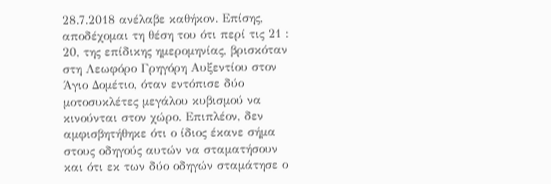28.7.2018 ανέλαβε καθήκον. Επίσης, αποδέχομαι τη θέση του ότι περί τις 21 : 20, της επίδικης ημερομηνίας, βρισκόταν στη Λεωφόρο Γρηγόρη Αυξεντίου στον Άγιο Δομέτιο, όταν εντόπισε δύο μοτοσυκλέτες μεγάλου κυβισμού να κινούνται στον χώρο. Επιπλέον, δεν αμφισβητήθηκε ότι ο ίδιος έκανε σήμα στους οδηγούς αυτών να σταματήσουν και ότι εκ των δύο οδηγών σταμάτησε ο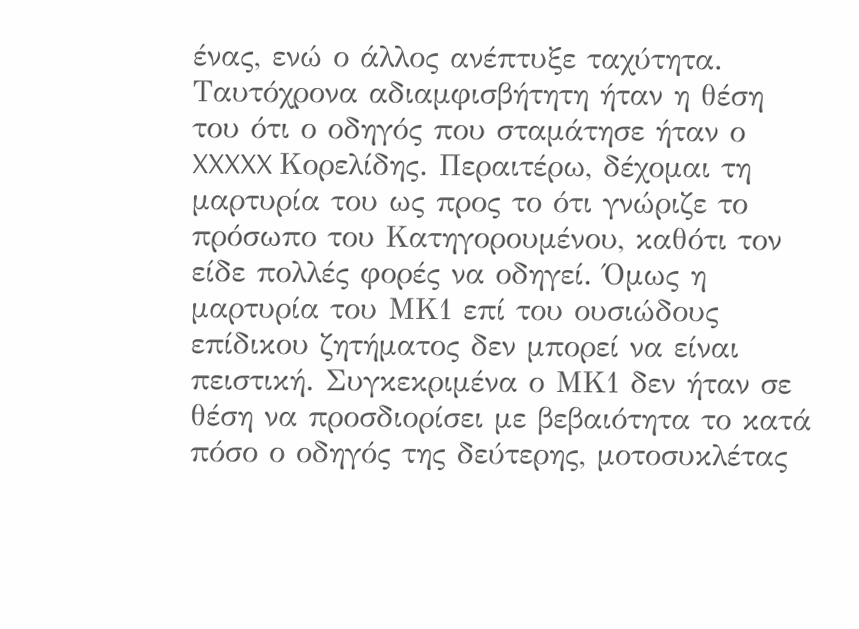ένας, ενώ ο άλλος ανέπτυξε ταχύτητα. Ταυτόχρονα αδιαμφισβήτητη ήταν η θέση του ότι ο οδηγός που σταμάτησε ήταν ο XXXXX Κορελίδης. Περαιτέρω, δέχομαι τη μαρτυρία του ως προς το ότι γνώριζε το πρόσωπο του Κατηγορουμένου, καθότι τον είδε πολλές φορές να οδηγεί. Όμως η μαρτυρία του ΜΚ1 επί του ουσιώδους επίδικου ζητήματος δεν μπορεί να είναι πειστική. Συγκεκριμένα ο ΜΚ1 δεν ήταν σε θέση να προσδιορίσει με βεβαιότητα το κατά πόσο ο οδηγός της δεύτερης, μοτοσυκλέτας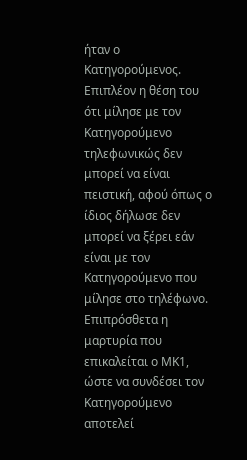ήταν ο Κατηγορούμενος. Επιπλέον η θέση του ότι μίλησε με τον Κατηγορούμενο τηλεφωνικώς δεν μπορεί να είναι πειστική, αφού όπως ο ίδιος δήλωσε δεν μπορεί να ξέρει εάν είναι με τον Κατηγορούμενο που μίλησε στο τηλέφωνο. Επιπρόσθετα η μαρτυρία που επικαλείται ο ΜΚ1, ώστε να συνδέσει τον Κατηγορούμενο αποτελεί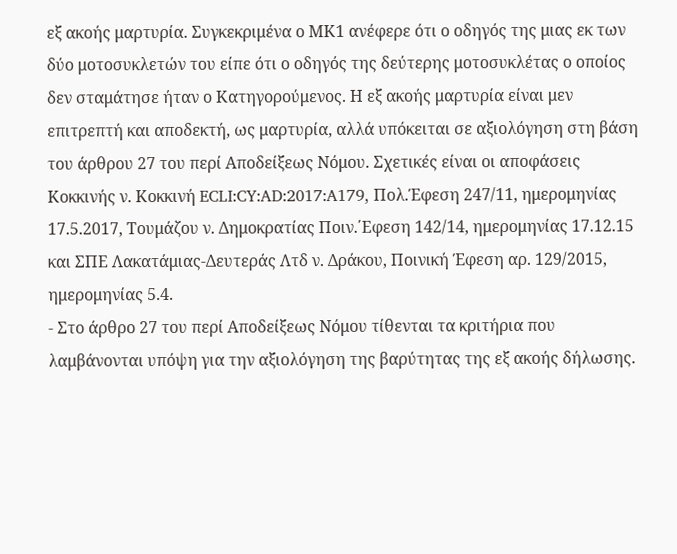εξ ακοής μαρτυρία. Συγκεκριμένα ο ΜΚ1 ανέφερε ότι ο οδηγός της μιας εκ των δύο μοτοσυκλετών του είπε ότι ο οδηγός της δεύτερης μοτοσυκλέτας ο οποίος δεν σταμάτησε ήταν ο Κατηγορούμενος. Η εξ ακοής μαρτυρία είναι μεν επιτρεπτή και αποδεκτή, ως μαρτυρία, αλλά υπόκειται σε αξιολόγηση στη βάση του άρθρου 27 του περί Αποδείξεως Νόμου. Σχετικές είναι οι αποφάσεις Κοκκινής ν. Κοκκινή ECLI:CY:AD:2017:A179, Πολ.Έφεση 247/11, ημερομηνίας 17.5.2017, Τουμάζου ν. Δημοκρατίας Ποιν.΄Εφεση 142/14, ημερομηνίας 17.12.15 και ΣΠΕ Λακατάμιας-Δευτεράς Λτδ ν. Δράκου, Ποινική Έφεση αρ. 129/2015, ημερομηνίας 5.4.
- Στο άρθρο 27 του περί Αποδείξεως Νόμου τίθενται τα κριτήρια που λαμβάνονται υπόψη για την αξιολόγηση της βαρύτητας της εξ ακοής δήλωσης.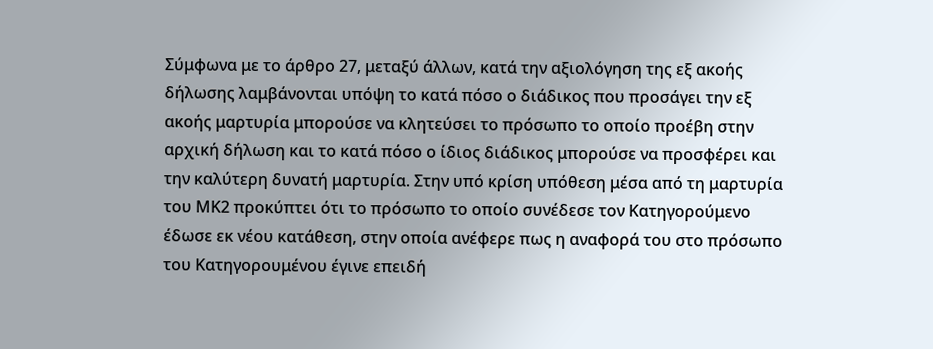Σύμφωνα με το άρθρο 27, μεταξύ άλλων, κατά την αξιολόγηση της εξ ακοής δήλωσης λαμβάνονται υπόψη το κατά πόσο ο διάδικος που προσάγει την εξ ακοής μαρτυρία μπορούσε να κλητεύσει το πρόσωπο το οποίο προέβη στην αρχική δήλωση και το κατά πόσο ο ίδιος διάδικος μπορούσε να προσφέρει και την καλύτερη δυνατή μαρτυρία. Στην υπό κρίση υπόθεση μέσα από τη μαρτυρία του ΜΚ2 προκύπτει ότι το πρόσωπο το οποίο συνέδεσε τον Κατηγορούμενο έδωσε εκ νέου κατάθεση, στην οποία ανέφερε πως η αναφορά του στο πρόσωπο του Κατηγορουμένου έγινε επειδή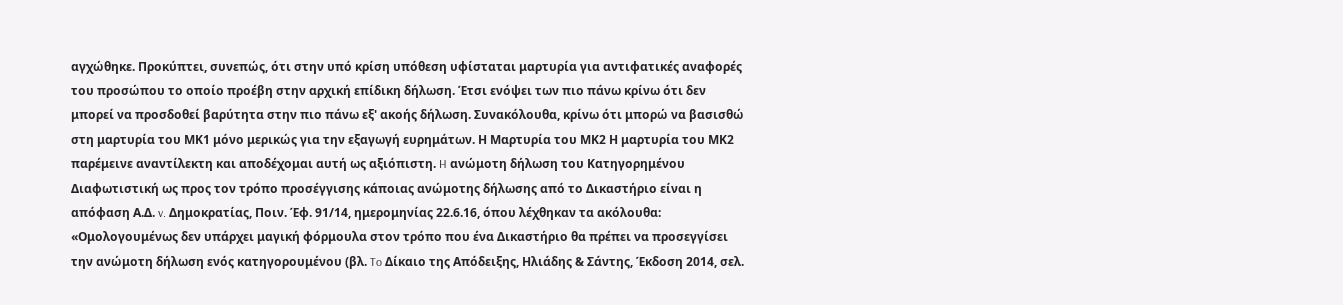αγχώθηκε. Προκύπτει, συνεπώς, ότι στην υπό κρίση υπόθεση υφίσταται μαρτυρία για αντιφατικές αναφορές του προσώπου το οποίο προέβη στην αρχική επίδικη δήλωση. Έτσι ενόψει των πιο πάνω κρίνω ότι δεν μπορεί να προσδοθεί βαρύτητα στην πιο πάνω εξ' ακοής δήλωση. Συνακόλουθα, κρίνω ότι μπορώ να βασισθώ στη μαρτυρία του ΜΚ1 μόνο μερικώς για την εξαγωγή ευρημάτων. Η Μαρτυρία του ΜΚ2 Η μαρτυρία του ΜΚ2 παρέμεινε αναντίλεκτη και αποδέχομαι αυτή ως αξιόπιστη. H ανώμοτη δήλωση του Κατηγορημένου Διαφωτιστική ως προς τον τρόπο προσέγγισης κάποιας ανώμοτης δήλωσης από το Δικαστήριο είναι η απόφαση Α.Δ. v. Δημοκρατίας, Ποιν. Έφ. 91/14, ημερομηνίας 22.6.16, όπου λέχθηκαν τα ακόλουθα: «Ομολογουμένως δεν υπάρχει μαγική φόρμουλα στον τρόπο που ένα Δικαστήριο θα πρέπει να προσεγγίσει την ανώμοτη δήλωση ενός κατηγορουμένου (βλ. To Δίκαιο της Απόδειξης, Ηλιάδης & Σάντης, Έκδοση 2014, σελ.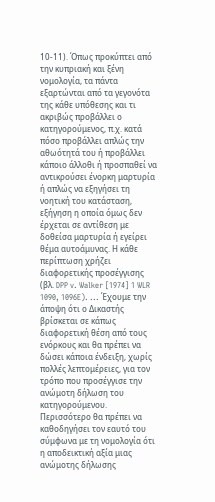10-11). Όπως προκύπτει από την κυπριακή και ξένη νομολογία, τα πάντα εξαρτώνται από τα γεγονότα της κάθε υπόθεσης και τι ακριβώς προβάλλει ο κατηγορούμενος, π.χ. κατά πόσο προβάλλει απλώς την αθωότητά του ή προβάλλει κάποιο άλλοθι ή προσπαθεί να αντικρούσει ένορκη μαρτυρία ή απλώς να εξηγήσει τη νοητική του κατάσταση, εξήγηση η οποία όμως δεν έρχεται σε αντίθεση με δοθείσα μαρτυρία ή εγείρει θέμα αυτοάμυνας. Η κάθε περίπτωση χρήζει διαφορετικής προσέγγισης (βλ. DPP v. Walker [1974] 1 WLR 1090, 1096E). ... Έχουμε την άποψη ότι ο Δικαστής βρίσκεται σε κάπως διαφορετική θέση από τους ενόρκους και θα πρέπει να δώσει κάποια ένδειξη, χωρίς πολλές λεπτομέρειες, για τον τρόπο που προσέγγισε την ανώμοτη δήλωση του κατηγορούμενου. Περισσότερο θα πρέπει να καθοδηγήσει τον εαυτό του σύμφωνα με τη νομολογία ότι η αποδεικτική αξία μιας ανώμοτης δήλωσης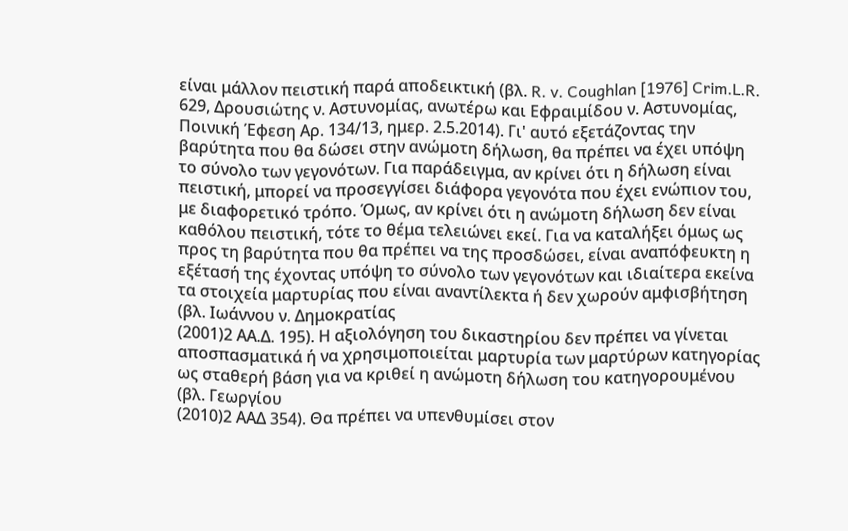είναι μάλλον πειστική παρά αποδεικτική (βλ. R. v. Coughlan [1976] Crim.L.R. 629, Δρουσιώτης ν. Αστυνομίας, ανωτέρω και Εφραιμίδου ν. Αστυνομίας, Ποινική Έφεση Αρ. 134/13, ημερ. 2.5.2014). Γι' αυτό εξετάζοντας την βαρύτητα που θα δώσει στην ανώμοτη δήλωση, θα πρέπει να έχει υπόψη το σύνολο των γεγονότων. Για παράδειγμα, αν κρίνει ότι η δήλωση είναι πειστική, μπορεί να προσεγγίσει διάφορα γεγονότα που έχει ενώπιον του, με διαφορετικό τρόπο. Όμως, αν κρίνει ότι η ανώμοτη δήλωση δεν είναι καθόλου πειστική, τότε το θέμα τελειώνει εκεί. Για να καταλήξει όμως ως προς τη βαρύτητα που θα πρέπει να της προσδώσει, είναι αναπόφευκτη η εξέτασή της έχοντας υπόψη το σύνολο των γεγονότων και ιδιαίτερα εκείνα τα στοιχεία μαρτυρίας που είναι αναντίλεκτα ή δεν χωρούν αμφισβήτηση (βλ. Ιωάννου ν. Δημοκρατίας
(2001)2 ΑΑ.Δ. 195). Η αξιολόγηση του δικαστηρίου δεν πρέπει να γίνεται αποσπασματικά ή να χρησιμοποιείται μαρτυρία των μαρτύρων κατηγορίας ως σταθερή βάση για να κριθεί η ανώμοτη δήλωση του κατηγορουμένου (βλ. Γεωργίου
(2010)2 ΑΑΔ 354). Θα πρέπει να υπενθυμίσει στον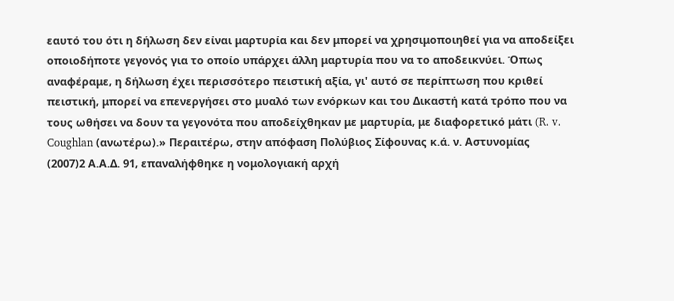εαυτό του ότι η δήλωση δεν είναι μαρτυρία και δεν μπορεί να χρησιμοποιηθεί για να αποδείξει οποιοδήποτε γεγονός για το οποίο υπάρχει άλλη μαρτυρία που να το αποδεικνύει. Όπως αναφέραμε, η δήλωση έχει περισσότερο πειστική αξία, γι' αυτό σε περίπτωση που κριθεί πειστική, μπορεί να επενεργήσει στο μυαλό των ενόρκων και του Δικαστή κατά τρόπο που να τους ωθήσει να δουν τα γεγονότα που αποδείχθηκαν με μαρτυρία, με διαφορετικό μάτι (R. v. Coughlan (ανωτέρω).» Περαιτέρω, στην απόφαση Πολύβιος Σίφουνας κ.ά. ν. Αστυνομίας
(2007)2 Α.Α.Δ. 91, επαναλήφθηκε η νομολογιακή αρχή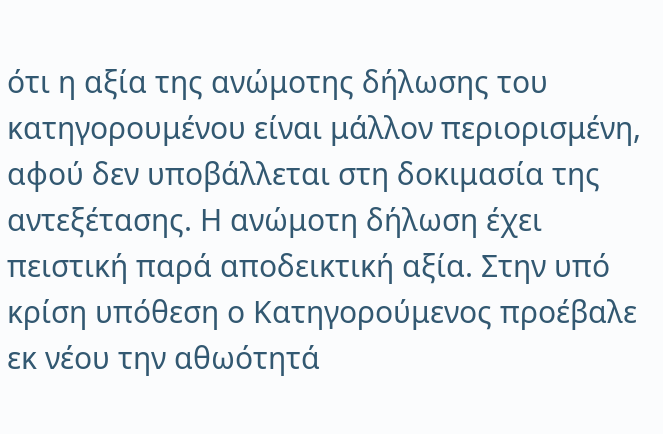ότι η αξία της ανώμοτης δήλωσης του κατηγορουμένου είναι μάλλον περιορισμένη, αφού δεν υποβάλλεται στη δοκιμασία της αντεξέτασης. Η ανώμοτη δήλωση έχει πειστική παρά αποδεικτική αξία. Στην υπό κρίση υπόθεση ο Κατηγορούμενος προέβαλε εκ νέου την αθωότητά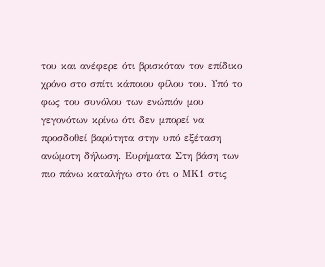του και ανέφερε ότι βρισκόταν τον επίδικο χρόνο στο σπίτι κάποιου φίλου του. Υπό το φως του συνόλου των ενώπιόν μου γεγονότων κρίνω ότι δεν μπορεί να προσδοθεί βαρύτητα στην υπό εξέταση ανώμοτη δήλωση. Ευρήματα Στη βάση των πιο πάνω καταλήγω στο ότι ο ΜΚ1 στις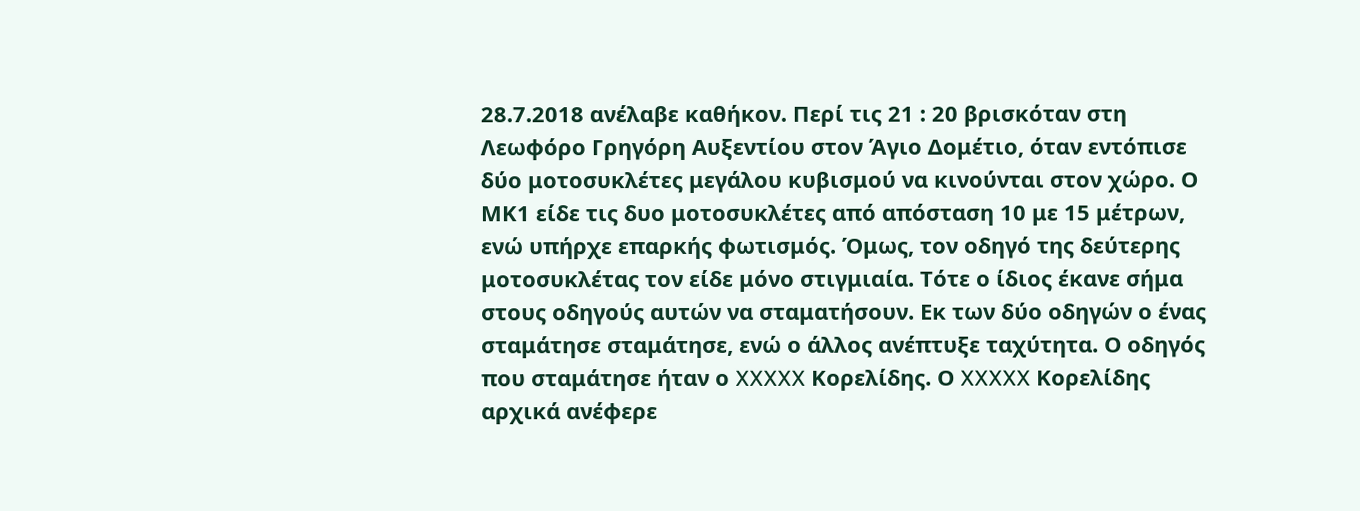28.7.2018 ανέλαβε καθήκον. Περί τις 21 : 20 βρισκόταν στη Λεωφόρο Γρηγόρη Αυξεντίου στον Άγιο Δομέτιο, όταν εντόπισε δύο μοτοσυκλέτες μεγάλου κυβισμού να κινούνται στον χώρο. Ο ΜΚ1 είδε τις δυο μοτοσυκλέτες από απόσταση 10 με 15 μέτρων, ενώ υπήρχε επαρκής φωτισμός. Όμως, τον οδηγό της δεύτερης μοτοσυκλέτας τον είδε μόνο στιγμιαία. Τότε ο ίδιος έκανε σήμα στους οδηγούς αυτών να σταματήσουν. Εκ των δύο οδηγών ο ένας σταμάτησε σταμάτησε, ενώ ο άλλος ανέπτυξε ταχύτητα. Ο οδηγός που σταμάτησε ήταν ο XXXXX Κορελίδης. Ο XXXXX Κορελίδης αρχικά ανέφερε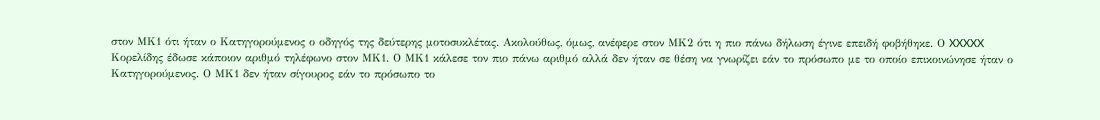στον ΜΚ1 ότι ήταν ο Κατηγορούμενος ο οδηγός της δεύτερης μοτοσυκλέτας. Ακολούθως, όμως, ανέφερε στον ΜΚ2 ότι η πιο πάνω δήλωση έγινε επειδή φοβήθηκε. Ο XXXXX Κορελίδης έδωσε κάποιον αριθμό τηλέφωνο στον ΜΚ1. Ο ΜΚ1 κάλεσε τον πιο πάνω αριθμό αλλά δεν ήταν σε θέση να γνωρίζει εάν το πρόσωπο με το οποίο επικοινώνησε ήταν ο Κατηγορούμενος. Ο ΜΚ1 δεν ήταν σίγουρος εάν το πρόσωπο το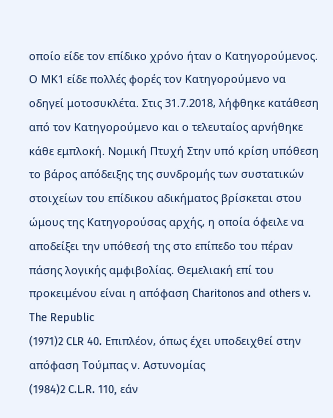οποίο είδε τον επίδικο χρόνο ήταν ο Κατηγορούμενος. Ο ΜΚ1 είδε πολλές φορές τον Κατηγορούμενο να οδηγεί μοτοσυκλέτα. Στις 31.7.2018, λήφθηκε κατάθεση από τον Κατηγορούμενο και ο τελευταίος αρνήθηκε κάθε εμπλοκή. Νομική Πτυχή Στην υπό κρίση υπόθεση το βάρος απόδειξης της συνδρομής των συστατικών στοιχείων του επίδικου αδικήματος βρίσκεται στου ώμους της Κατηγορούσας αρχής, η οποία όφειλε να αποδείξει την υπόθεσή της στο επίπεδο του πέραν πάσης λογικής αμφιβολίας. Θεμελιακή επί του προκειμένου είναι η απόφαση Charitonos and others v. The Republic
(1971)2 CLR 40. Επιπλέον, όπως έχει υποδειχθεί στην απόφαση Τούμπας ν. Αστυνομίας
(1984)2 C.L.R. 110, εάν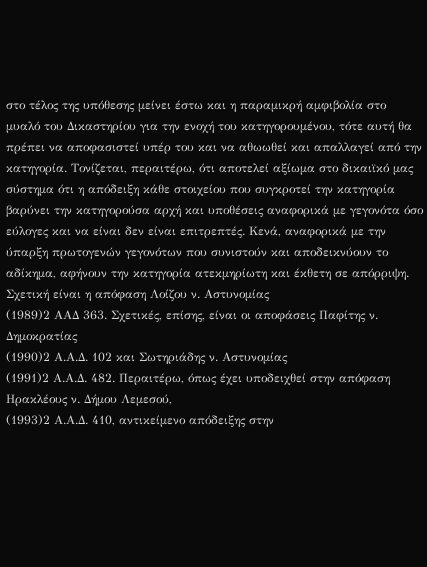στο τέλος της υπόθεσης μείνει έστω και η παραμικρή αμφιβολία στο μυαλό του Δικαστηρίου για την ενοχή του κατηγορουμένου, τότε αυτή θα πρέπει να αποφασιστεί υπέρ του και να αθωωθεί και απαλλαγεί από την κατηγορία. Τονίζεται, περαιτέρω, ότι αποτελεί αξίωμα στο δικαιϊκό μας σύστημα ότι η απόδειξη κάθε στοιχείου που συγκροτεί την κατηγορία βαρύνει την κατηγορούσα αρχή και υποθέσεις αναφορικά με γεγονότα όσο εύλογες και να είναι δεν είναι επιτρεπτές. Κενά, αναφορικά με την ύπαρξη πρωτογενών γεγονότων που συνιστούν και αποδεικνύουν το αδίκημα, αφήνουν την κατηγορία ατεκμηρίωτη και έκθετη σε απόρριψη. Σχετική είναι η απόφαση Λοίζου ν. Αστυνομίας
(1989)2 ΑΑΔ 363. Σχετικές, επίσης, είναι οι αποφάσεις Παφίτης ν. Δημοκρατίας
(1990)2 Α.Α.Δ. 102 και Σωτηριάδης ν. Αστυνομίας
(1991)2 Α.Α.Δ. 482. Περαιτέρω, όπως έχει υποδειχθεί στην απόφαση Ηρακλέους ν. Δήμου Λεμεσού,
(1993)2 Α.Α.Δ. 410, αντικείμενο απόδειξης στην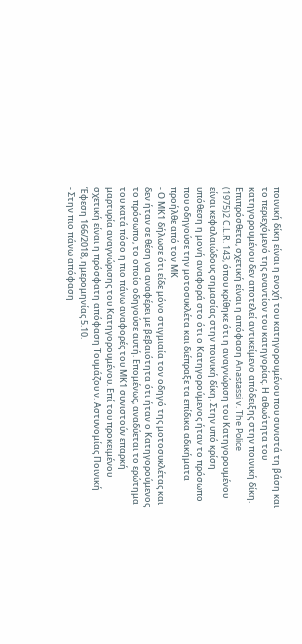ποινική δίκη είναι η ενοχή του κατηγορουμένου που συνιστά τη βάση και το περιεχόμενό της εναντίον του κατηγορίας. Η αθωότητα του κατηγορουμένου δεν αποτελεί αντικείμενο απόδειξης στην ποινική δίκη. Επιπρόσθετα, σχετική είναι η απόφαση Anastassi v. The Police
(1975)2 C.L.R. 143, όπου κρίθηκε ότι η αναγνώριση του Κατηγορουμένου είναι κεφαλαιώδους σημασίας στην ποινική δίκη. Στην υπό κρίση υπόθεση η μονή αναφορά στο ότι ο Κατηγορούμενος ήταν το πρόσωπο που οδηγούσε την μοτοσυκλέτα και διέπραξε τα επίδικα αδικήματα προήλθε από τον ΜΚ
- Ο ΜΚ1 δήλωσε ότι είδε μόνο στιγμιαία τον οδηγό της μοτοσυκλέτας και δεν ήταν σε θέση να αναφέρει με βεβαιότητα ότι ήταν ο Κατηγορούμενος το πρόσωπο, το οποίο οδηγούσε αυτή. Επομένως, αναδύεται το ερώτημα του κατά πόσο η πιο πάνω αναφορές του ΜΚ1 συνιστούν επαρκή μαρτυρία αναγνώρισης του Κατηγορουμένου. Επί του προκειμένου σχετική είναι η πρόσφατη απόφαση Τουμάζου ν. Αστυνομίας Ποινική Έφεση 166/2018, ημερομηνίας 5.10.
- Στην πιο πάνω απόφαση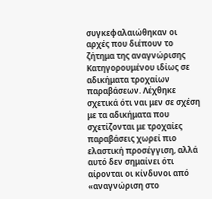συγκεφαλαιώθηκαν οι αρχές που διέπουν το ζήτημα της αναγνώρισης Κατηγορουμένου ιδίως σε αδικήματα τροχαίων παραβάσεων. Λέχθηκε σχετικά ότι ναι μεν σε σχέση με τα αδικήματα που σχετίζονται με τροχαίες παραβάσεις χωρεί πιο ελαστική προσέγγιση, αλλά αυτό δεν σημαίνει ότι αίρονται οι κίνδυνοι από «αναγνώριση στο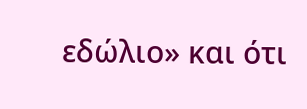εδώλιο» και ότι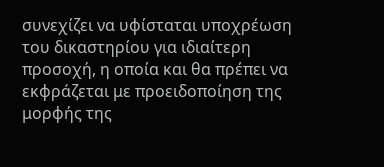συνεχίζει να υφίσταται υποχρέωση του δικαστηρίου για ιδιαίτερη προσοχή, η οποία και θα πρέπει να εκφράζεται με προειδοποίηση της μορφής της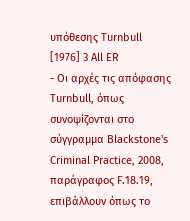υπόθεσης Turnbull [1976] 3 All ER
- Οι αρχές τις απόφασης Turnbull, όπως συνοψίζονται στο σύγγραμμα Blackstone's Criminal Practice, 2008, παράγραφος F.18.19, επιβάλλουν όπως το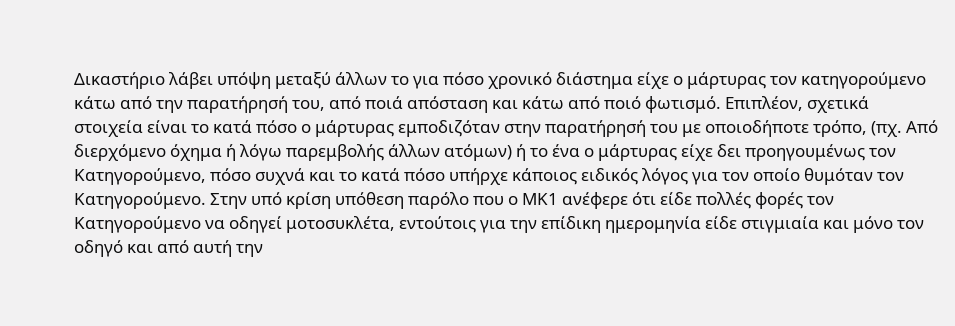Δικαστήριο λάβει υπόψη μεταξύ άλλων το για πόσο χρονικό διάστημα είχε ο μάρτυρας τον κατηγορούμενο κάτω από την παρατήρησή του, από ποιά απόσταση και κάτω από ποιό φωτισμό. Επιπλέον, σχετικά στοιχεία είναι το κατά πόσο ο μάρτυρας εμποδιζόταν στην παρατήρησή του με οποιοδήποτε τρόπο, (πχ. Από διερχόμενο όχημα ή λόγω παρεμβολής άλλων ατόμων) ή το ένα ο μάρτυρας είχε δει προηγουμένως τον Κατηγορούμενο, πόσο συχνά και το κατά πόσο υπήρχε κάποιος ειδικός λόγος για τον οποίο θυμόταν τον Κατηγορούμενο. Στην υπό κρίση υπόθεση παρόλο που ο ΜΚ1 ανέφερε ότι είδε πολλές φορές τον Κατηγορούμενο να οδηγεί μοτοσυκλέτα, εντούτοις για την επίδικη ημερομηνία είδε στιγμιαία και μόνο τον οδηγό και από αυτή την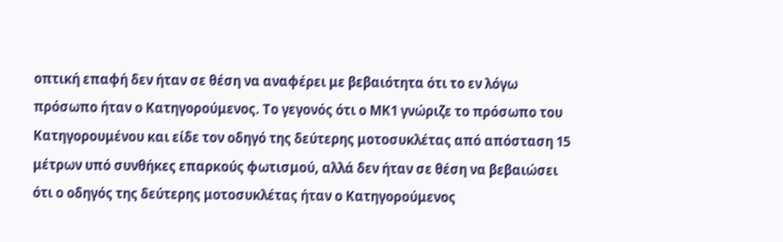οπτική επαφή δεν ήταν σε θέση να αναφέρει με βεβαιότητα ότι το εν λόγω πρόσωπο ήταν ο Κατηγορούμενος. Το γεγονός ότι ο ΜΚ1 γνώριζε το πρόσωπο του Κατηγορουμένου και είδε τον οδηγό της δεύτερης μοτοσυκλέτας από απόσταση 15 μέτρων υπό συνθήκες επαρκούς φωτισμού, αλλά δεν ήταν σε θέση να βεβαιώσει ότι ο οδηγός της δεύτερης μοτοσυκλέτας ήταν ο Κατηγορούμενος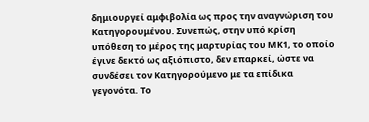δημιουργεί αμφιβολία ως προς την αναγνώριση του Κατηγορουμένου. Συνεπώς, στην υπό κρίση υπόθεση το μέρος της μαρτυρίας του ΜΚ1, το οποίο έγινε δεκτό ως αξιόπιστο, δεν επαρκεί, ώστε να συνδέσει τον Κατηγορούμενο με τα επίδικα γεγονότα. Το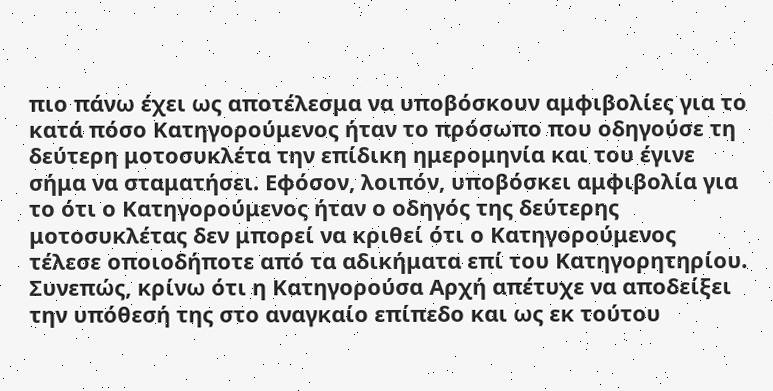πιο πάνω έχει ως αποτέλεσμα να υποβόσκουν αμφιβολίες για το κατά πόσο Κατηγορούμενος ήταν το πρόσωπο που οδηγούσε τη δεύτερη μοτοσυκλέτα την επίδικη ημερομηνία και του έγινε σήμα να σταματήσει. Εφόσον, λοιπόν, υποβόσκει αμφιβολία για το ότι ο Κατηγορούμενος ήταν ο οδηγός της δεύτερης μοτοσυκλέτας δεν μπορεί να κριθεί ότι ο Κατηγορούμενος τέλεσε οποιοδήποτε από τα αδικήματα επί του Κατηγορητηρίου. Συνεπώς, κρίνω ότι η Κατηγορούσα Αρχή απέτυχε να αποδείξει την υπόθεσή της στο αναγκαίο επίπεδο και ως εκ τούτου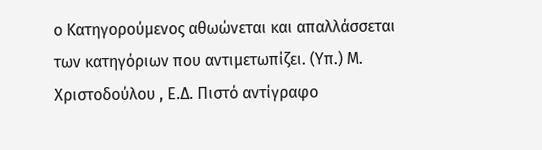ο Κατηγορούμενος αθωώνεται και απαλλάσσεται των κατηγόριων που αντιμετωπίζει. (Υπ.) Μ. Χριστοδούλου , Ε.Δ. Πιστό αντίγραφο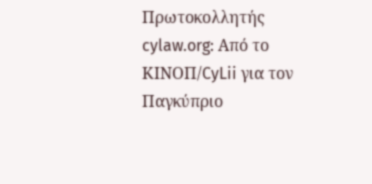Πρωτοκολλητής cylaw.org: Από το ΚΙΝOΠ/CyLii για τον Παγκύπριο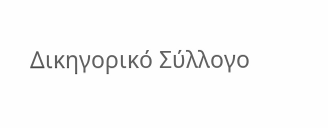Δικηγορικό Σύλλογο